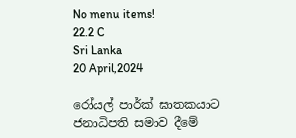No menu items!
22.2 C
Sri Lanka
20 April,2024

රෝයල් පාර්ක් ඝාතකයාට ජනාධිපති සමාව දීමේ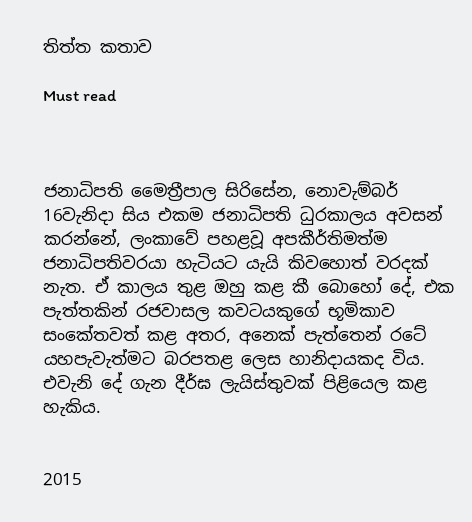තිත්ත කතාව

Must read



ජනාධිපති මෛත්‍රීපාල සිරිසේන, නොවැම්බර් 16වැනිදා සිය එකම ජනාධිපති ධුරකාලය අවසන් කරන්නේ, ලංකාවේ පහළවූ අපකීර්තිමත්ම ජනාධිපතිවරයා හැටියට යැයි කිවහොත් වරදක් නැත. ඒ කාලය තුළ ඔහු කළ කී බොහෝ දේ, එක පැත්තකින් රජවාසල කවටයකුගේ භූමිකාව සංකේතවත් කළ අතර, අනෙක් පැත්තෙන් රටේ යහපැවැත්මට බරපතළ ලෙස හානිදායකද විය. එවැනි දේ ගැන දීර්ඝ ලැයිස්තුවක් පිළියෙල කළ හැකිය.


2015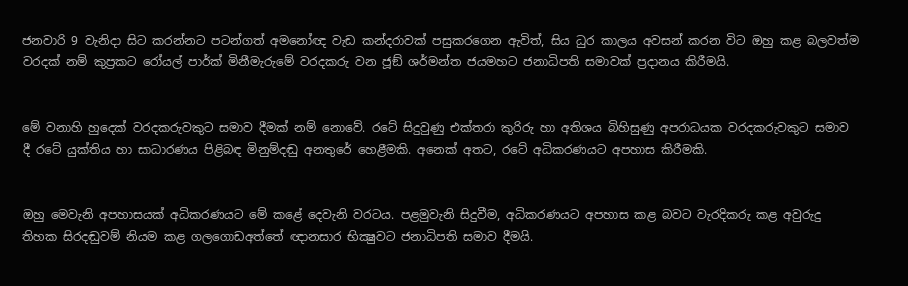ජනවාරි 9 වැනිදා සිට කරන්නට පටන්ගත් අමනෝඥ වැඩ කන්දරාවක් පසුකරගෙන ඇවිත්, සිය ධුර කාලය අවසන් කරන විට ඔහු කළ බලවත්ම වරදක් නම් කුප්‍රකට රෝයල් පාර්ක් මිනීමැරුමේ වරදකරු වන ජූඞ් ශර්මන්ත ජයමහට ජනාධිපති සමාවක් ප්‍රදානය කිරීමයි.


මේ වනාහි හුදෙක් වරදකරුවකුට සමාව දීමක් නම් නොවේ. රටේ සිදුවුණු එක්තරා කුරිරු හා අතිශය බිහිසුණු අපරාධයක වරදකරුවකුට සමාව දී රටේ යුක්තිය හා සාධාරණය පිළිබඳ මිනුම්දඬු අනතුරේ හෙළීමකි. අනෙක් අතට, රටේ අධිකරණයට අපහාස කිරීමකි.


ඔහු මෙවැනි අපහාසයක් අධිකරණයට මේ කළේ දෙවැනි වරටය. පළමුවැනි සිදුවීම, අධිකරණයට අපහාස කළ බවට වැරදිකරු කළ අවුරුදු තිහක සිරදඬුවම් නියම කළ ගලගොඩඅත්තේ ඥානසාර භික්‍ෂුවට ජනාධිපති සමාව දීමයි.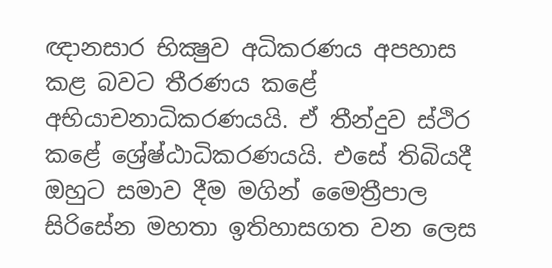ඥානසාර භික්‍ෂුව අධිකරණය අපහාස කළ බවට තීරණය කළේ අභියාචනාධිකරණයයි. ඒ තීන්දුව ස්ථිර කළේ ශ්‍රේෂ්ඨාධිකරණයයි. එසේ තිබියදී ඔහුට සමාව දීම මගින් මෛත්‍රීපාල සිරිසේන මහතා ඉතිහාසගත වන ලෙස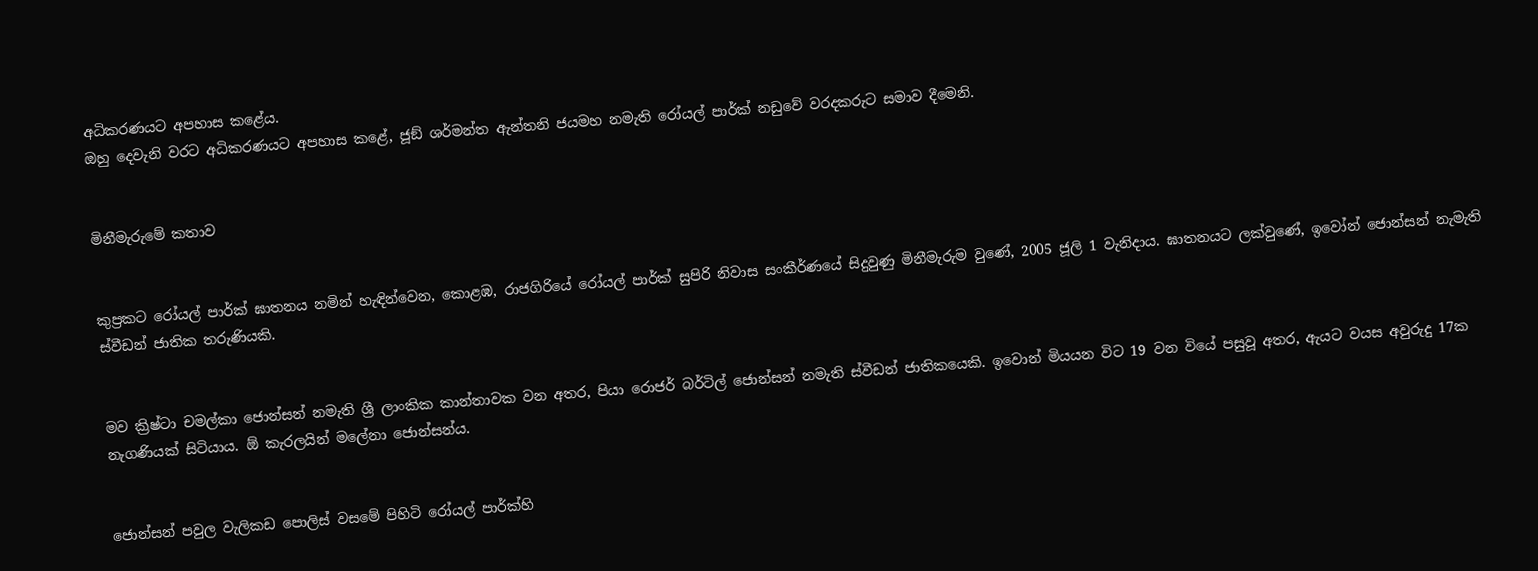අධිකරණයට අපහාස කළේය.
ඔහු දෙවැනි වරට අධිකරණයට අපහාස කළේ, ජූඞ් ශර්මන්ත ඇන්තනි ජයමහ නමැති රෝයල් පාර්ක් නඩුවේ වරදකරුට සමාව දීමෙනි.


මිනීමැරුමේ කතාව


කුප්‍රකට රෝයල් පාර්ක් ඝාතනය නමින් හැඳින්වෙන, කොළඹ, රාජගිරියේ රෝයල් පාර්ක් සුපිරි නිවාස සංකීර්ණයේ සිදුවුණු මිනීමැරුම වුණේ, 2005 ජූලි 1 වැනිදාය. ඝාතනයට ලක්වුණේ, ඉවෝන් ජොන්සන් නැමැති ස්වීඩන් ජාතික තරුණියකි.


මව ක්‍රිෂ්ටා චමල්කා ජොන්සන් නමැති ශ්‍රී ලාංකික කාන්තාවක වන අතර, පියා රොජර් බර්ටිල් ජොන්සන් නමැති ස්වීඩන් ජාතිකයෙකි. ඉවොන් මියයන විට 19 වන වියේ පසුවූ අතර, ඇයට වයස අවුරුදු 17ක නැගණියක් සිටියාය. ඕ කැරලයින් මලේනා ජොන්සන්ය.


ජොන්සන් පවුල වැලිකඩ පොලිස් වසමේ පිහිටි රෝයල් පාර්ක්හි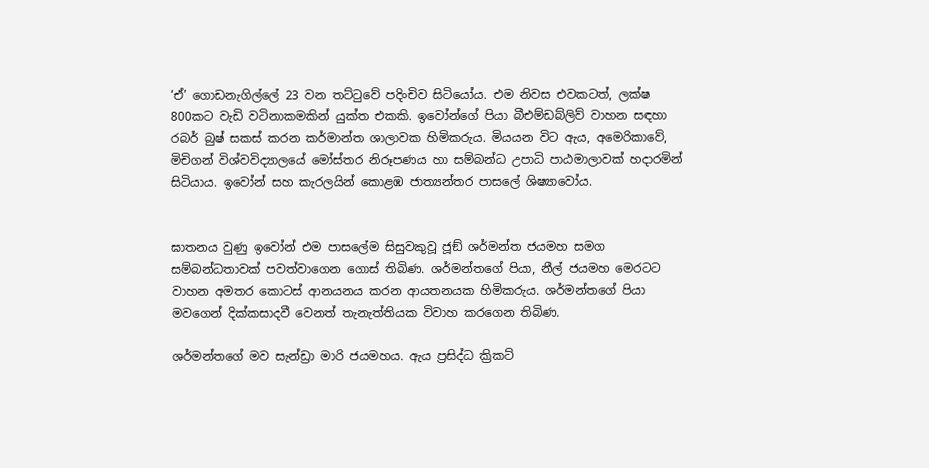‘ඒ’ ගොඩනැගිල්ලේ 23 වන තට්ටුවේ පදිංචිව සිටියෝය. එම නිවස එවකටත්, ලක්ෂ 800කට වැඩි වටිනාකමකින් යුක්ත එකකි. ඉවෝන්ගේ පියා බීඑම්ඩබ්ලිව් වාහන සඳහා රබර් බුෂ් සකස් කරන කර්මාන්ත ශාලාවක හිමිකරුය. මියයන විට ඇය, අමෙරිකාවේ, මිචිගන් විශ්වවිද්‍යාලයේ මෝස්තර නිරූපණය හා සම්බන්ධ උපාධි පාඨමාලාවක් හදාරමින් සිටියාය. ඉවෝන් සහ කැරලයින් කොළඹ ජාත්‍යන්තර පාසලේ ශිෂ්‍යාවෝය.


ඝාතනය වුණු ඉවෝන් එම පාසලේම සිසුවකුවූ ජූඞ් ශර්මන්ත ජයමහ සමග සම්බන්ධතාවක් පවත්වාගෙන ගොස් තිබිණ. ශර්මන්තගේ පියා, නීල් ජයමහ මෙරටට වාහන අමතර කොටස් ආනයනය කරන ආයතනයක හිමිකරුය. ශර්මන්තගේ පියා මවගෙන් දික්කසාදවී වෙනත් තැනැත්තියක විවාහ කරගෙන තිබිණ.

ශර්මන්තගේ මව සැන්ඩ්‍රා මාරි ජයමහය. ඇය ප්‍රසිද්ධ ක්‍රිකට්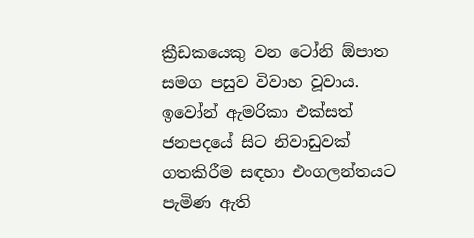ක්‍රීඩකයෙකු වන ටෝනි ඕපාත සමග පසුව විවාහ වූවාය.
ඉවෝන් ඇමරිකා එක්සත් ජනපදයේ සිට නිවාඩුවක් ගතකිරීම සඳහා එංගලන්තයට පැමිණ ඇති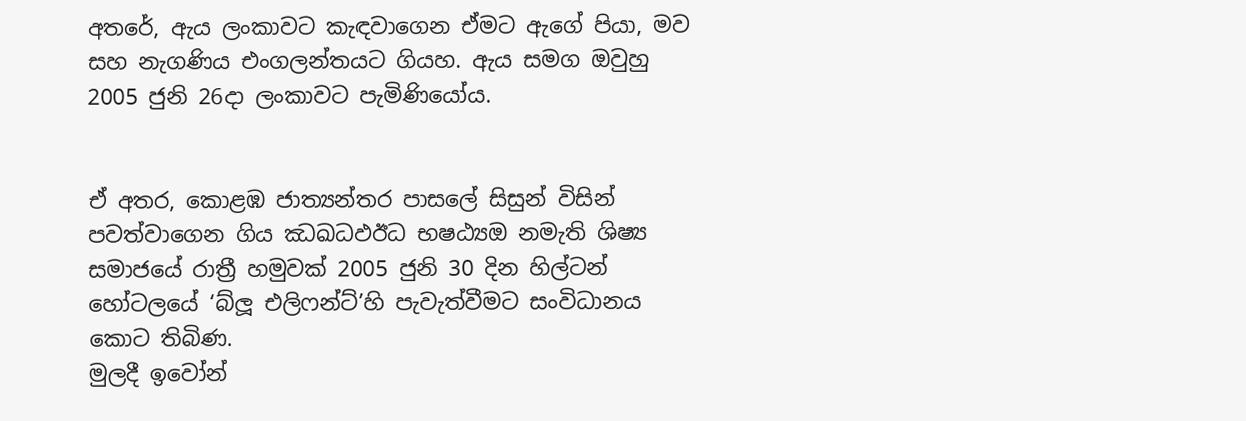අතරේ, ඇය ලංකාවට කැඳවාගෙන ඒමට ඇගේ පියා, මව සහ නැගණිය එංගලන්තයට ගියහ. ඇය සමග ඔවුහු 2005 ජුනි 26දා ලංකාවට පැමිණියෝය.


ඒ අතර, කොළඹ ජාත්‍යන්තර පාසලේ සිසුන් විසින් පවත්වාගෙන ගිය ඣඛධඵඊධ භෂඨ්‍යඔ නමැති ශිෂ්‍ය සමාජයේ රාත්‍රී හමුවක් 2005 ජුනි 30 දින හිල්ටන් හෝටලයේ ‘බ්ලූ එලිෆන්ට්’හි පැවැත්වීමට සංවිධානය කොට තිබිණ.
මුලදී ඉවෝන්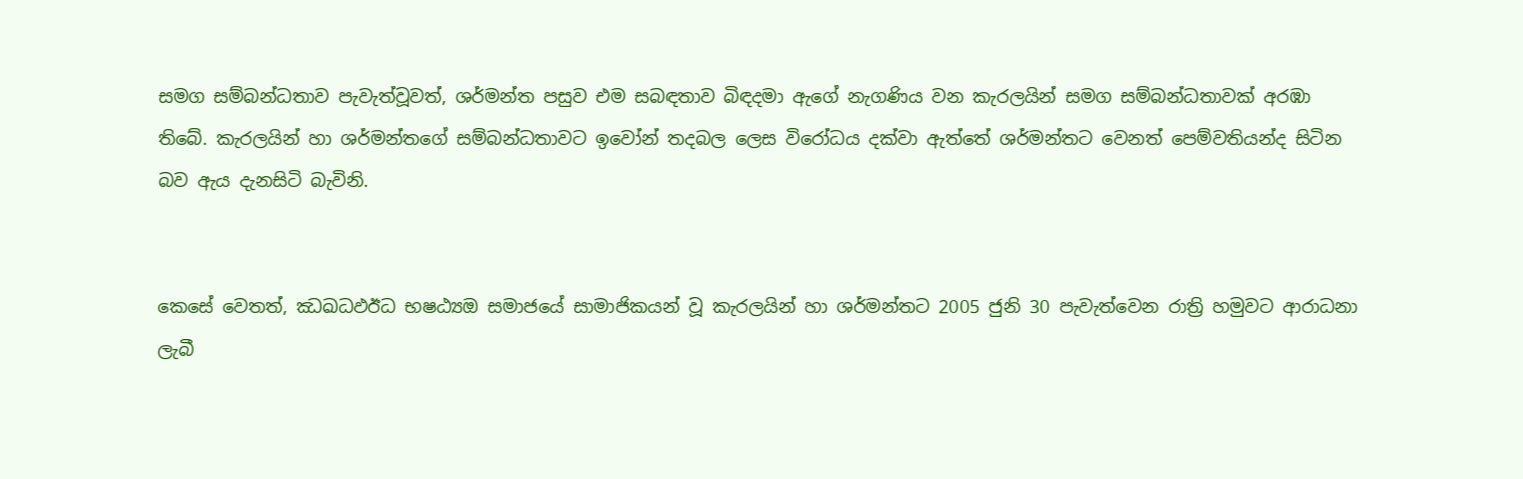සමග සම්බන්ධතාව පැවැත්වූවත්, ශර්මන්ත පසුව එම සබඳතාව බිඳදමා ඇගේ නැගණිය වන කැරලයින් සමග සම්බන්ධතාවක් අරඹා තිබේ. කැරලයින් හා ශර්මන්තගේ සම්බන්ධතාවට ඉවෝන් තදබල ලෙස විරෝධය දක්වා ඇත්තේ ශර්මන්තට වෙනත් පෙම්වතියන්ද සිටින බව ඇය දැනසිටි බැවිනි.


කෙසේ වෙතත්, ඣඛධඵඊධ භෂඨ්‍යඔ සමාජයේ සාමාජිකයන් වූ කැරලයින් හා ශර්මන්තට 2005 ජුනි 30 පැවැත්වෙන රාත්‍රි හමුවට ආරාධනා ලැබී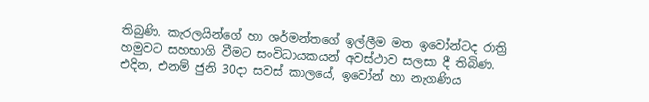තිබුණි. කැරලයින්ගේ හා ශර්මන්තගේ ඉල්ලීම මත ඉවෝන්ටද රාත්‍රි හමුවට සහභාගි වීමට සංවිධායකයන් අවස්ථාව සලසා දී තිබිණ.
එදින, එනම් ජුනි 30දා සවස් කාලයේ, ඉවෝන් හා නැගණිය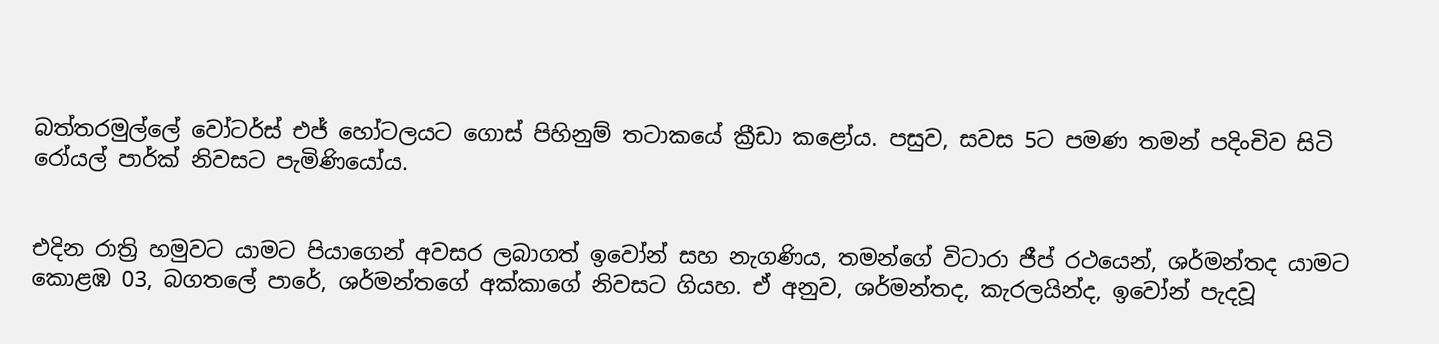බත්තරමුල්ලේ වෝටර්ස් එජ් හෝටලයට ගොස් පිහිනුම් තටාකයේ ක්‍රීඩා කළෝය. පසුව, සවස 5ට පමණ තමන් පදිංචිව සිටි රෝයල් පාර්ක් නිවසට පැමිණියෝය.


එදින රාත්‍රි හමුවට යාමට පියාගෙන් අවසර ලබාගත් ඉවෝන් සහ නැගණිය, තමන්ගේ විටාරා ජීප් රථයෙන්, ශර්මන්තද යාමට කොළඹ 03, බගතලේ පාරේ, ශර්මන්තගේ අක්කාගේ නිවසට ගියහ. ඒ අනුව, ශර්මන්තද, කැරලයින්ද, ඉවෝන් පැදවූ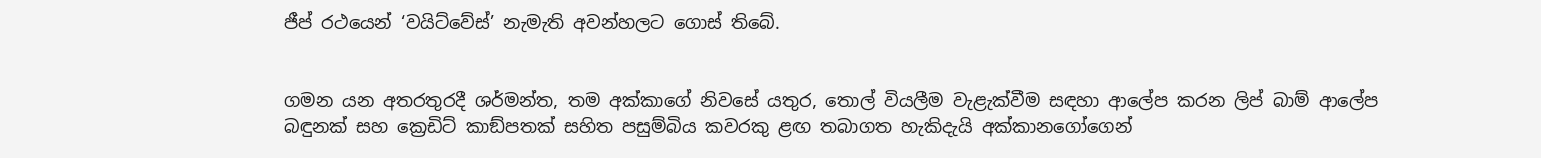ජීප් රථයෙන් ‘වයිට්වේස්’ නැමැති අවන්හලට ගොස් තිබේ.


ගමන යන අතරතුරදී ශර්මන්ත, තම අක්කාගේ නිවසේ යතුර, තොල් වියලීම වැළැක්වීම සඳහා ආලේප කරන ලිප් බාම් ආලේප බඳුනක් සහ ක්‍රෙඩිට් කාඞ්පතක් සහිත පසුම්බිය කවරකු ළඟ තබාගත හැකිදැයි අක්කානගෝගෙන්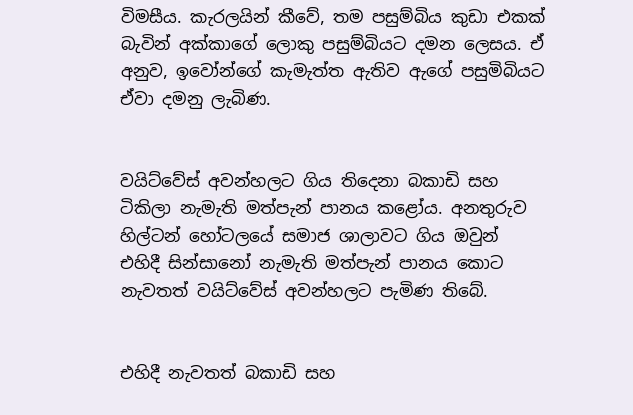විමසීය. කැරලයින් කීවේ, තම පසුම්බිය කුඩා එකක් බැවින් අක්කාගේ ලොකු පසුම්බියට දමන ලෙසය. ඒ අනුව, ඉවෝන්ගේ කැමැත්ත ඇතිව ඇගේ පසුමිබියට ඒවා දමනු ලැබිණ.


වයිට්වේස් අවන්හලට ගිය තිදෙනා බකාඩි සහ ටිකිලා නැමැති මත්පැන් පානය කළෝය. අනතුරුව හිල්ටන් හෝටලයේ සමාජ ශාලාවට ගිය ඔවුන් එහිදී සින්සානෝ නැමැති මත්පැන් පානය කොට නැවතත් වයිට්වේස් අවන්හලට පැමිණ තිබේ.


එහිදී නැවතත් බකාඩි සහ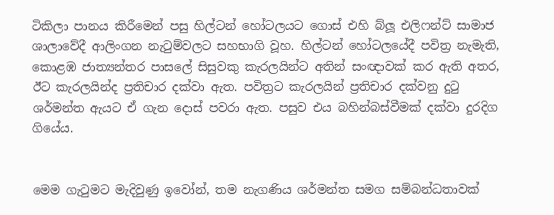ටිකිලා පානය කිරීමෙන් පසු හිල්ටන් හෝටලයට ගොස් එහි බ්ලූ එලිෆන්ට් සාමාජ ශාලාවේදී ආලිංගන නැටුම්වලට සහභාගි වූහ. හිල්ටන් හෝටලයේදී පවිත්‍ර නැමැති, කොළඹ ජාත්‍යන්තර පාසලේ සිසුවකු කැරලයින්ට අතින් සංඥාවක් කර ඇති අතර, ඊට කැරලයින්ද ප්‍රතිචාර දක්වා ඇත. පවිත්‍රට කැරලයින් ප්‍රතිචාර දක්වනු දුටු ශර්මන්ත ඇයට ඒ ගැන දොස් පවරා ඇත. පසුව එය බහින්බස්වීමක් දක්වා දුරදිග ගියේය.


මෙම ගැටුමට මැදිවුණු ඉවෝන්, තම නැගණිය ශර්මන්ත සමග සම්බන්ධතාවක්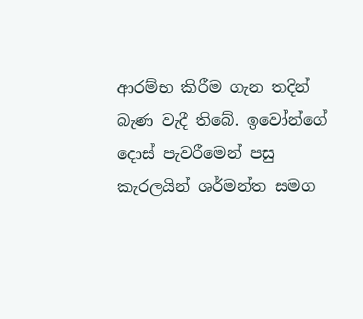ආරම්භ කිරීම ගැන තදින් බැණ වැදී තිබේ. ඉවෝන්ගේ දොස් පැවරීමෙන් පසු කැරලයින් ශර්මන්ත සමග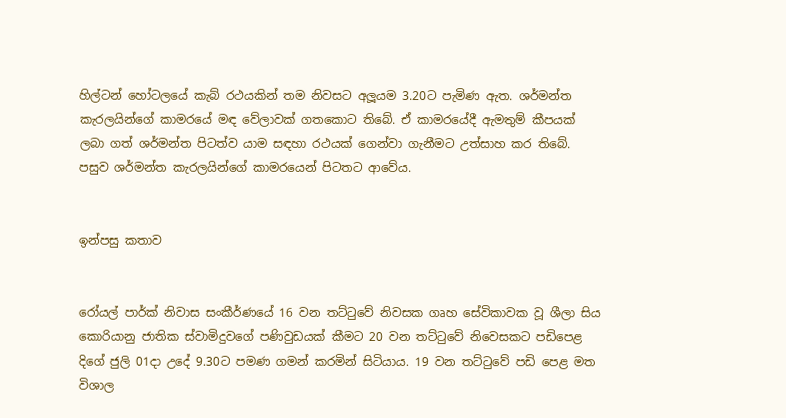හිල්ටන් හෝටලයේ කැබ් රථයකින් තම නිවසට අලූයම 3.20ට පැමිණ ඇත. ශර්මන්ත කැරලයින්ගේ කාමරයේ මඳ වේලාවක් ගතකොට තිබේ. ඒ කාමරයේදී ඇමතුම් කීපයක් ලබා ගත් ශර්මන්ත පිටත්ව යාම සඳහා රථයක් ගෙන්වා ගැනීමට උත්සාහ කර තිබේ. පසුව ශර්මන්ත කැරලයින්ගේ කාමරයෙන් පිටතට ආවේය.


ඉන්පසු කතාව


රෝයල් පාර්ක් නිවාස සංකීර්ණයේ 16 වන තට්ටුවේ නිවසක ගෘහ සේවිකාවක වූ ශීලා සිය කොරියානු ජාතික ස්වාමිදුවගේ පණිවුඩයක් කීමට 20 වන තට්ටුවේ නිවෙසකට පඩිපෙළ දිගේ ජුලි 01දා උදේ 9.30ට පමණ ගමන් කරමින් සිටියාය. 19 වන තට්ටුවේ පඩි පෙළ මත විශාල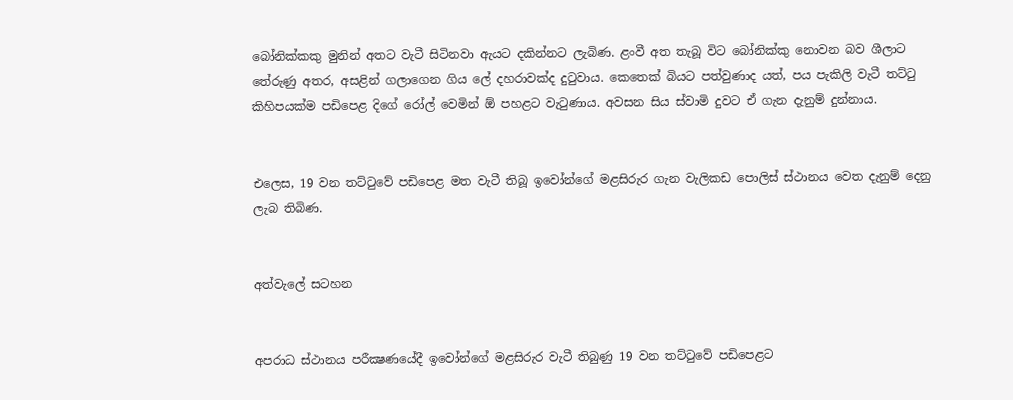බෝනික්කකු මුනින් අතට වැටී සිටිනවා ඇයට දකින්නට ලැබිණ. ළංවී අත තැබූ විට බෝනික්කු නොවන බව ශීලාට තේරුණු අතර, අසළින් ගලාගෙන ගිය ලේ දහරාවක්ද දුටුවාය. කෙතෙක් බියට පත්වුණාද යත්, පය පැකිලි වැටී තට්ටු කිහිපයක්ම පඩිපෙළ දිගේ රෝල් වෙමින් ඕ පහළට වැටුණාය. අවසන සිය ස්වාමි දුවට ඒ ගැන දැනුම් දුන්නාය.


එලෙස, 19 වන තට්ටුවේ පඩිපෙළ මත වැටී තිබූ ඉවෝන්ගේ මළසිරුර ගැන වැලිකඩ පොලිස් ස්ථානය වෙත දැනුම් දෙනු ලැබ තිබිණ.


අත්වැලේ සටහන


අපරාධ ස්ථානය පරීක්‍ෂණයේදී ඉවෝන්ගේ මළසිරුර වැටී තිබුණු 19 වන තට්ටුවේ පඩිපෙළට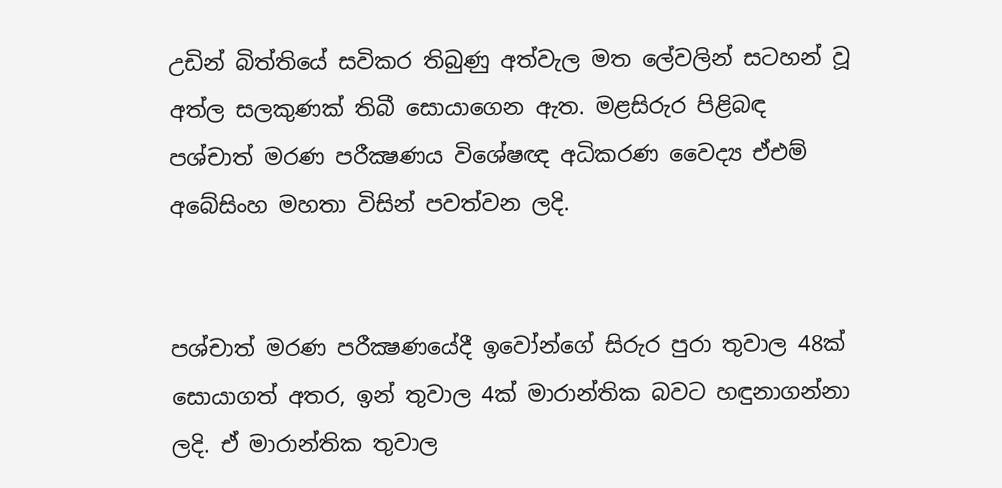උඩින් බිත්තියේ සවිකර තිබුණු අත්වැල මත ලේවලින් සටහන් වූ අත්ල සලකුණක් තිබී සොයාගෙන ඇත. මළසිරුර පිළිබඳ පශ්චාත් මරණ පරීක්‍ෂණය විශේෂඥ අධිකරණ වෛද්‍ය ඒඑම් අබේසිංහ මහතා විසින් පවත්වන ලදි.


පශ්චාත් මරණ පරීක්‍ෂණයේදී ඉවෝන්ගේ සිරුර පුරා තුවාල 48ක් සොයාගත් අතර, ඉන් තුවාල 4ක් මාරාන්තික බවට හඳුනාගන්නා ලදි. ඒ මාරාන්තික තුවාල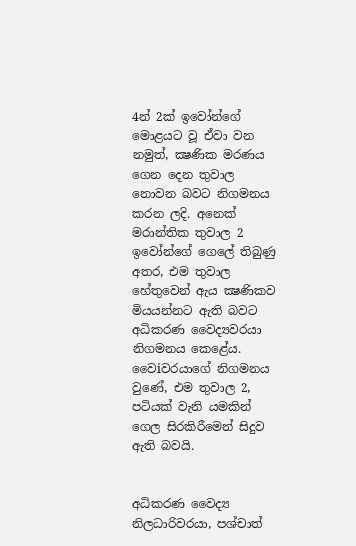4න් 2ක් ඉවෝන්ගේ මොළයට වූ ඒවා වන නමුත්, ක්‍ෂණික මරණය ගෙන දෙන තුවාල නොවන බවට නිගමනය කරන ලදි. අනෙක් මරාන්තික තුවාල 2 ඉවෝන්ගේ ගෙලේ තිබුණු අතර, එම තුවාල හේතුවෙන් ඇය ක්‍ෂණිකව මියයන්නට ඇති බවට අධිකරණ වෛද්‍යවරයා නිගමනය කෙළේය. වෛiවරයාගේ නිගමනය වුණේ, එම තුවාල 2, පටියක් වැනි යමකින් ගෙල සිරකිරීමෙන් සිදුව ඇති බවයි.


අධිකරණ වෛද්‍ය නිලධාරිවරයා, පශ්චාත්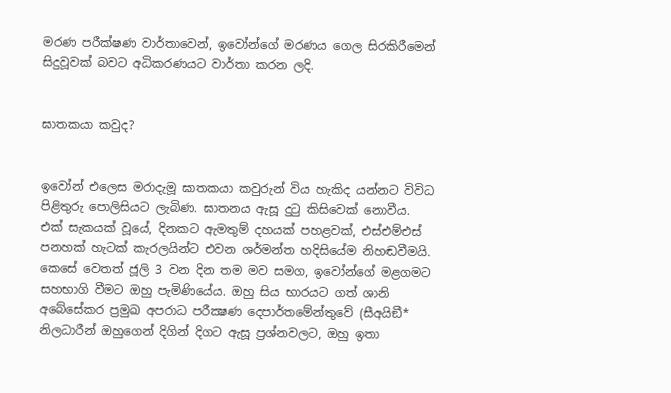මරණ පරීක්ෂණ වාර්තාවෙන්, ඉවෝන්ගේ මරණය ගෙල සිරකිරීමෙන් සිදුවූවක් බවට අධිකරණයට වාර්තා කරන ලදි.


ඝාතකයා කවුද?


ඉවෝන් එලෙස මරාදැමූ ඝාතකයා කවුරුන් විය හැකිද යන්නට විවිධ පිළිතුරු පොලිසියට ලැබිණ. ඝාතනය ඇසූ දුටු කිසිවෙක් නොවීය. එක් සැකයක් වූයේ, දිනකට ඇමතුම් දහයක් පහළවක්, එස්එම්එස් පනහක් හැටක් කැරලයින්ට එවන ශර්මන්ත හදිසියේම නිහඬවීමයි. කෙසේ වෙතත් ජූලි 3 වන දින තම මව සමග, ඉවෝන්ගේ මළගමට සහභාගි වීමට ඔහු පැමිණියේය. ඔහු සිය භාරයට ගත් ශානි අබේසේකර ප්‍රමුඛ අපරාධ පරීක්‍ෂණ දෙපාර්තමේන්තුවේ (සීඅයිඞී* නිලධාරීන් ඔහුගෙන් දිගින් දිගට ඇසූ ප්‍රශ්නවලට, ඔහු ඉතා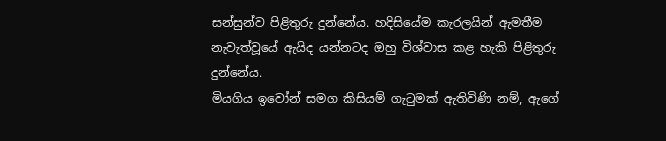සන්සුන්ව පිළිතුරු දුන්නේය. හදිසියේම කැරලයින් ඇමතීම නැවැත්වූයේ ඇයිද යන්නටද ඔහු විශ්වාස කළ හැකි පිළිතුරු දුන්නේය.
මියගිය ඉවෝන් සමග කිසියම් ගැටුමක් ඇතිවිණි නම්, ඇගේ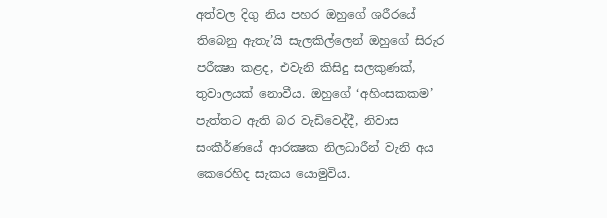අත්වල දිගු නිය පහර ඔහුගේ ශරීරයේ තිබෙනු ඇතැ’යි සැලකිල්ලෙන් ඔහුගේ සිරුර පරීක්‍ෂා කළද, එවැනි කිසිදු සලකුණක්, තුවාලයක් නොවීය. ඔහුගේ ‘අහිංසකකම’ පැත්තට ඇති බර වැඩිවෙද්දී, නිවාස සංකීර්ණයේ ආරක්‍ෂක නිලධාරීන් වැනි අය කෙරෙහිද සැකය යොමුවිය.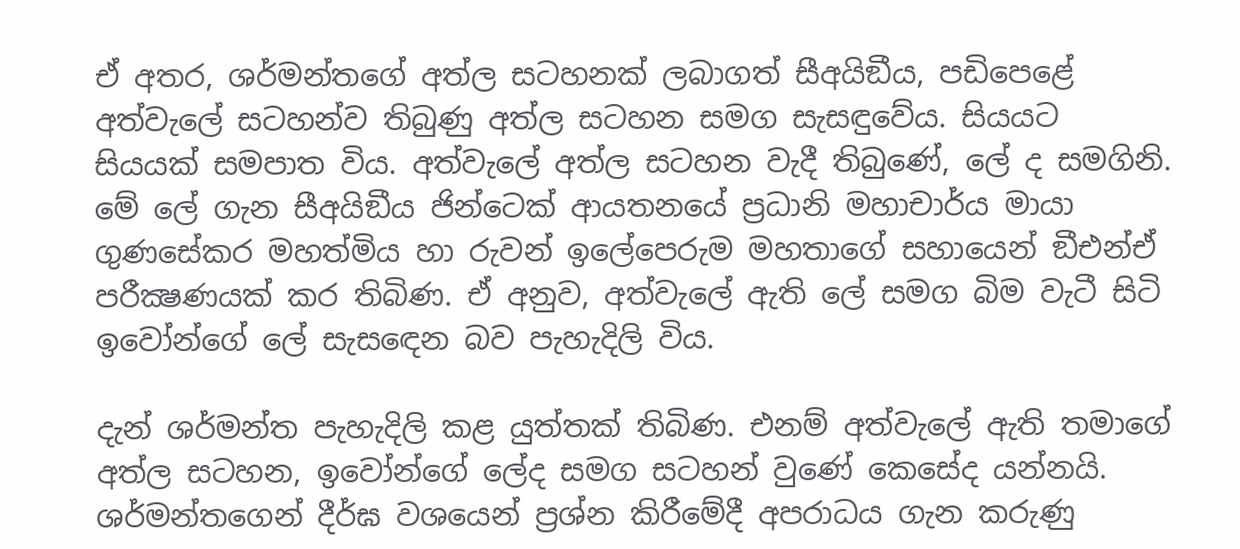ඒ අතර, ශර්මන්තගේ අත්ල සටහනක් ලබාගත් සීඅයිඞීය, පඩිපෙළේ අත්වැලේ සටහන්ව තිබුණු අත්ල සටහන සමග සැසඳුවේය. සියයට සියයක් සමපාත විය. අත්වැලේ අත්ල සටහන වැදී තිබුණේ, ලේ ද සමගිනි. මේ ලේ ගැන සීඅයිඞීය ජින්ටෙක් ආයතනයේ ප්‍රධානි මහාචාර්ය මායා ගුණසේකර මහත්මිය හා රුවන් ඉලේපෙරුම මහතාගේ සහායෙන් ඞීඑන්ඒ පරීක්‍ෂණයක් කර තිබිණ. ඒ අනුව, අත්වැලේ ඇති ලේ සමග බිම වැටී සිටි ඉවෝන්ගේ ලේ සැසඳෙන බව පැහැදිලි විය.

දැන් ශර්මන්ත පැහැදිලි කළ යුත්තක් තිබිණ. එනම් අත්වැලේ ඇති තමාගේ අත්ල සටහන, ඉවෝන්ගේ ලේද සමග සටහන් වුණේ කෙසේද යන්නයි.
ශර්මන්තගෙන් දීර්ඝ වශයෙන් ප්‍රශ්න කිරීමේදී අපරාධය ගැන කරුණු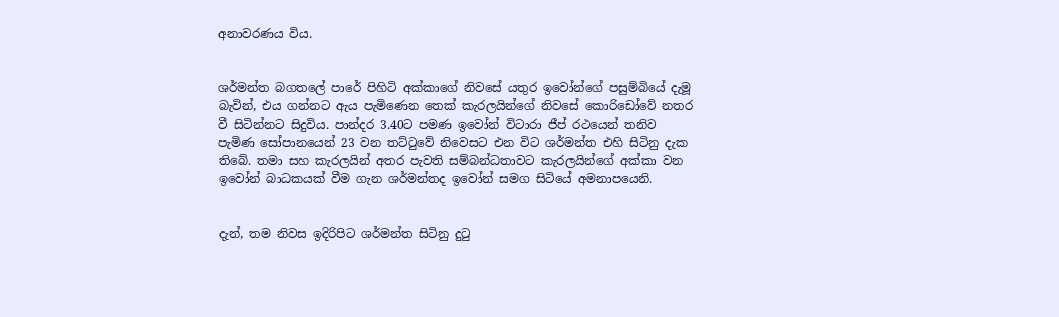අනාවරණය විය.


ශර්මන්ත බගතලේ පාරේ පිහිටි අක්කාගේ නිවසේ යතුර ඉවෝන්ගේ පසුම්බියේ දැමූ බැවින්, එය ගන්නට ඇය පැමිණෙන තෙක් කැරලයින්ගේ නිවසේ කොරිඩෝවේ නතර වී සිටින්නට සිදුවිය. පාන්දර 3.40ට පමණ ඉවෝන් විටාරා ජීප් රථයෙන් තනිව පැමිණ සෝපානයෙන් 23 වන තට්ටුවේ නිවෙසට එන විට ශර්මන්ත එහි සිටිනු දැක තිබේ. තමා සහ කැරලයින් අතර පැවති සම්බන්ධතාවට කැරලයින්ගේ අක්කා වන ඉවෝන් බාධකයක් වීම ගැන ශර්මන්තද ඉවෝන් සමග සිටියේ අමනාපයෙනි.


දැන්, තම නිවස ඉදිරිපිට ශර්මන්ත සිටිනු දුටු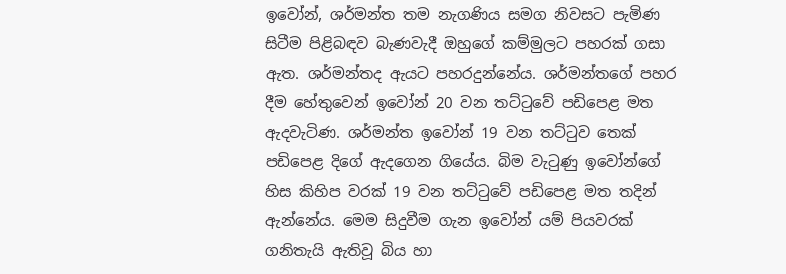ඉවෝන්, ශර්මන්ත තම නැගණිය සමග නිවසට පැමිණ සිටීම පිළිබඳව බැණවැදී ඔහුගේ කම්මුලට පහරක් ගසා ඇත. ශර්මන්තද ඇයට පහරදුන්නේය. ශර්මන්තගේ පහර දීම හේතුවෙන් ඉවෝන් 20 වන තට්ටුවේ පඩිපෙළ මත ඇදවැටිණ. ශර්මන්ත ඉවෝන් 19 වන තට්ටුව තෙක් පඩිපෙළ දිගේ ඇදගෙන ගියේය. බිම වැටුණු ඉවෝන්ගේ හිස කිහිප වරක් 19 වන තට්ටුවේ පඩිපෙළ මත තදින් ඇන්නේය. මෙම සිදුවීම ගැන ඉවෝන් යම් පියවරක් ගනිතැයි ඇතිවූ බිය හා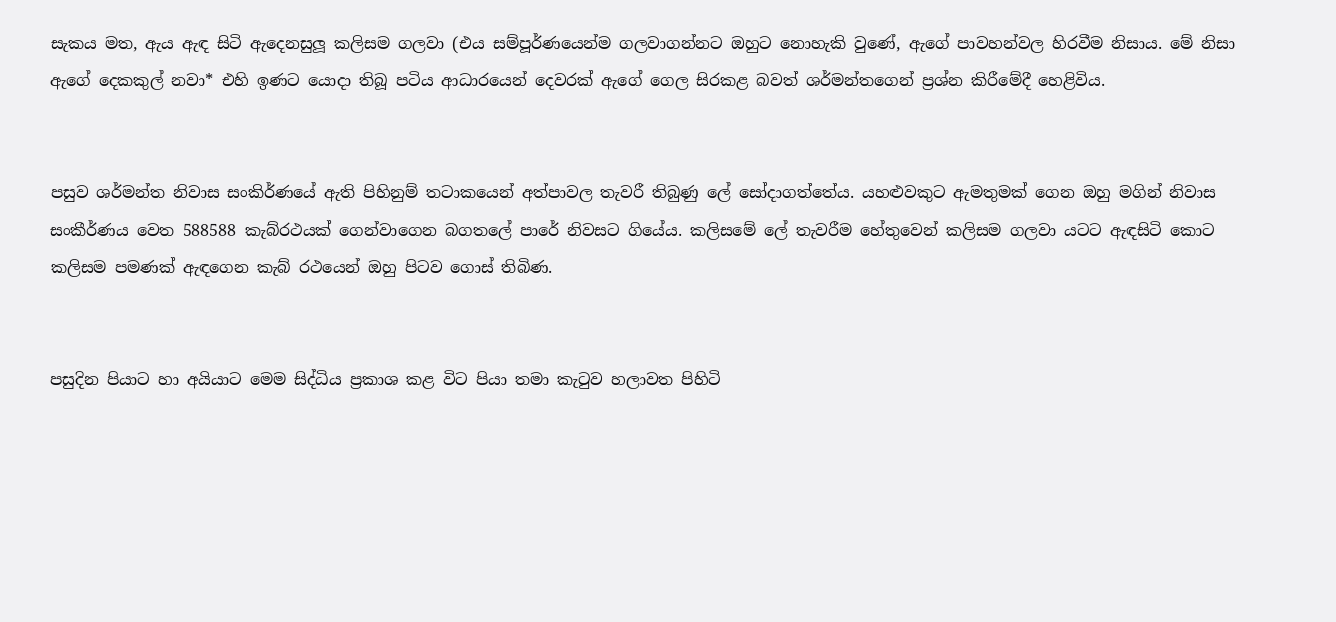සැකය මත, ඇය ඇඳ සිටි ඇදෙනසුලූ කලිසම ගලවා (එය සම්පූර්ණයෙන්ම ගලවාගන්නට ඔහුට නොහැකි වුණේ, ඇගේ පාවහන්වල හිරවීම නිසාය. මේ නිසා ඇගේ දෙකකුල් නවා* එහි ඉණට යොදා තිබූ පටිය ආධාරයෙන් දෙවරක් ඇගේ ගෙල සිරකළ බවත් ශර්මන්තගෙන් ප්‍රශ්න කිරීමේදී හෙළිවිය.


පසුව ශර්මන්ත නිවාස සංකිර්ණයේ ඇති පිහිනුම් තටාකයෙන් අත්පාවල තැවරී තිබුණු ලේ සෝදාගත්තේය. යහළුවකුට ඇමතුමක් ගෙන ඔහු මගින් නිවාස සංකීර්ණය වෙත 588588 කැබ්රථයක් ගෙන්වාගෙන බගතලේ පාරේ නිවසට ගියේය. කලිසමේ ලේ තැවරීම හේතුවෙන් කලිසම ගලවා යටට ඇඳසිටි කොට කලිසම පමණක් ඇඳගෙන කැබ් රථයෙන් ඔහු පිටව ගොස් තිබිණ.


පසුදින පියාට හා අයියාට මෙම සිද්ධිය ප්‍රකාශ කළ විට පියා තමා කැටුව හලාවත පිහිටි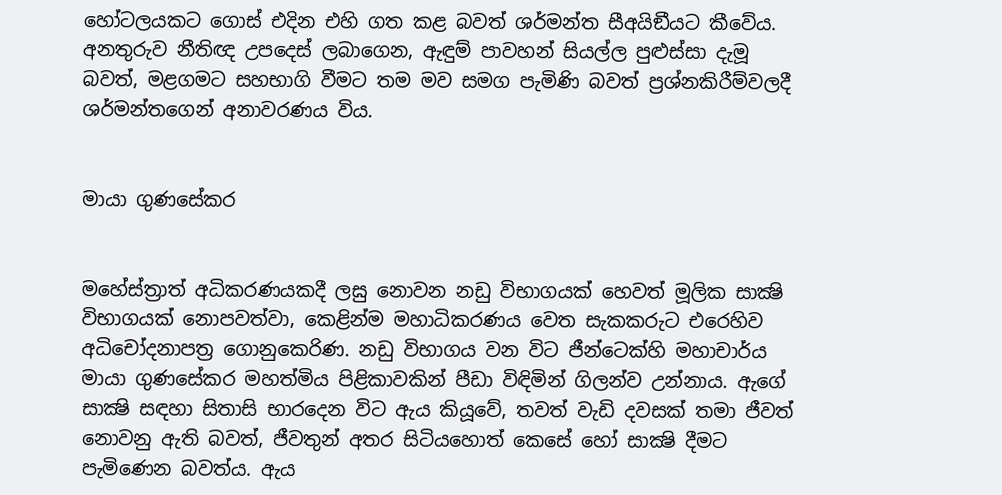හෝටලයකට ගොස් එදින එහි ගත කළ බවත් ශර්මන්ත සීඅයිඞීයට කීවේය. අනතුරුව නීතිඥ උපදෙස් ලබාගෙන, ඇඳුම් පාවහන් සියල්ල පුළුස්සා දැමූ බවත්, මළගමට සහභාගි වීමට තම මව සමග පැමිණි බවත් ප්‍රශ්නකිරීම්වලදී ශර්මන්තගෙන් අනාවරණය විය.


මායා ගුණසේකර


මහේස්ත්‍රාත් අධිකරණයකදී ලඝු නොවන නඩු විභාගයක් හෙවත් මූලික සාක්‍ෂි විභාගයක් නොපවත්වා, කෙළින්ම මහාධිකරණය වෙත සැකකරුට එරෙහිව අධිචෝදනාපත්‍ර ගොනුකෙරිණ. නඩු විභාගය වන විට ජීන්ටෙක්හි මහාචාර්ය මායා ගුණසේකර මහත්මිය පිළිකාවකින් පීඩා විඳිමින් ගිලන්ව උන්නාය. ඇගේ සාක්‍ෂි සඳහා සිතාසි භාරදෙන විට ඇය කියූවේ, තවත් වැඩි දවසක් තමා ජීවත් නොවනු ඇති බවත්, ජීවතුන් අතර සිටියහොත් කෙසේ හෝ සාක්‍ෂි දීමට පැමිණෙන බවත්ය. ඇය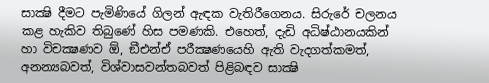සාක්‍ෂි දීමට පැමිණියේ ගිලන් ඇඳක වැතිරීගෙනය. සිරුරේ චලනය කළ හැකිව තිබුණේ හිස පමණකි. එහෙත්, දැඩි අධිෂ්ඨානයකින් හා විචක්‍ෂණව ඕ, ඞීඑන්ඒ පරීක්‍ෂණයෙහි ඇති වැදගත්කමත්, අනන්‍යබවත්, විශ්වාසවන්තබවත් පිළිබඳව සාක්‍ෂි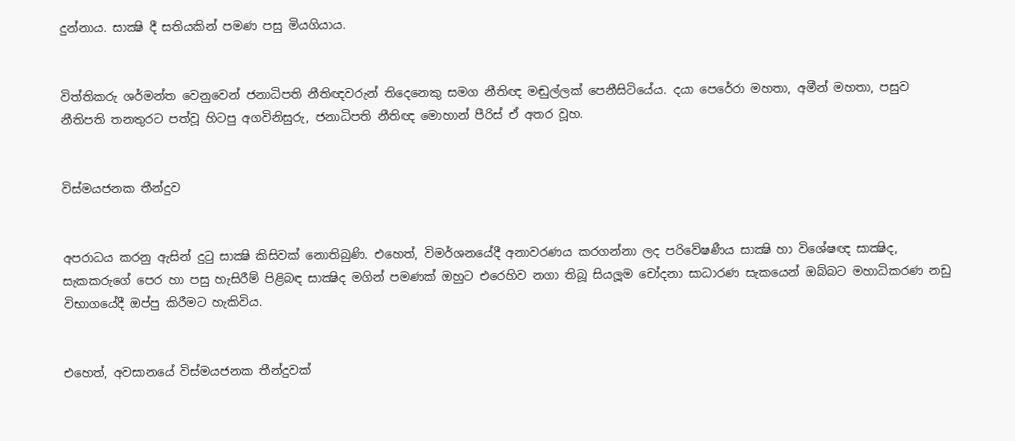දුන්නාය. සාක්‍ෂි දී සතියකින් පමණ පසු මියගියාය.


විත්තිකරු ශර්මන්ත වෙනුවෙන් ජනාධිපති නීතිඥවරුන් තිදෙනෙකු සමග නීතිඥ මඬුල්ලක් පෙනීසිටියේය. දයා පෙරේරා මහතා, අමීන් මහතා, පසුව නීතිපති තනතුරට පත්වූ හිටපු අගවිනිසුරු, ජනාධිපති නීතිඥ මොහාන් පීරිස් ඒ අතර වූහ.


විස්මයජනක තීන්දුව


අපරාධය කරනු ඇසින් දුටු සාක්‍ෂි කිසිවක් නොතිබුණි. එහෙත්, විමර්ශනයේදී අනාවරණය කරගන්නා ලද පරිවේෂණීය සාක්‍ෂි හා විශේෂඥ සාක්‍ෂිද, සැකකරුගේ පෙර හා පසු හැසිරීම් පිළිබඳ සාක්‍ෂිද මගින් පමණක් ඔහුට එරෙහිව නගා තිබූ සියලූම චෝදනා සාධාරණ සැකයෙන් ඔබ්බට මහාධිකරණ නඩු විභාගයේදී ඔප්පු කිරීමට හැකිවිය.


එහෙත්, අවසානයේ විස්මයජනක තීන්දුවක්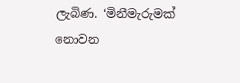ලැබිණ. ‘මිනීමැරුමක් නොවන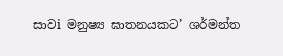සාවi මනුෂ්‍ය ඝාතනයකට’ ශර්මන්ත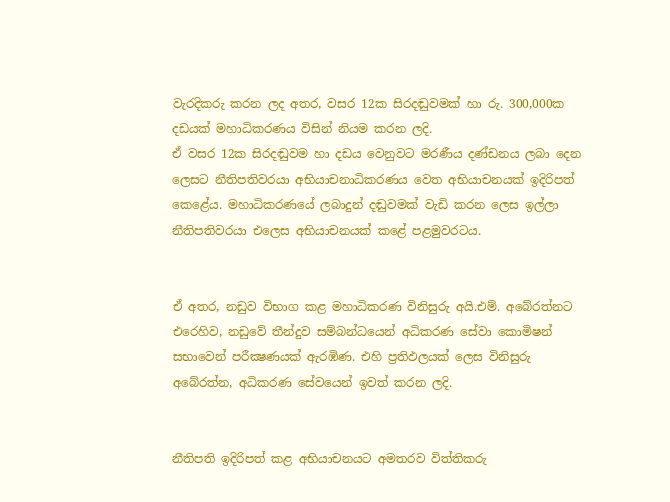වැරදිකරු කරන ලද අතර, වසර 12ක සිරදඬුවමක් හා රු. 300,000ක දඩයක් මහාධිකරණය විසින් නියම කරන ලදි.
ඒ වසර 12ක සිරදඬුවම හා දඩය වෙනුවට මරණීය දණ්ඩනය ලබා දෙන ලෙසට නීතිපතිවරයා අභියාචනාධිකරණය වෙත අභියාචනයක් ඉදිරිපත් කෙළේය. මහාධිකරණයේ ලබාදුන් දඬුවමක් වැඩි කරන ලෙස ඉල්ලා නීතිපතිවරයා එලෙස අභියාචනයක් කළේ පළමුවරටය.


ඒ අතර, නඩුව විභාග කළ මහාධිකරණ විනිසුරු අයි.එම්. අබේරත්නට එරෙහිව, නඩුවේ තීන්දුව සම්බන්ධයෙන් අධිකරණ සේවා කොමිෂන් සභාවෙන් පරීක්‍ෂණයක් ඇරඹිණ. එහි ප්‍රතිඵලයක් ලෙස විනිසුරු අබේරත්න, අධිකරණ සේවයෙන් ඉවත් කරන ලදි.


නීතිපති ඉදිරිපත් කළ අභියාචනයට අමතරව විත්තිකරු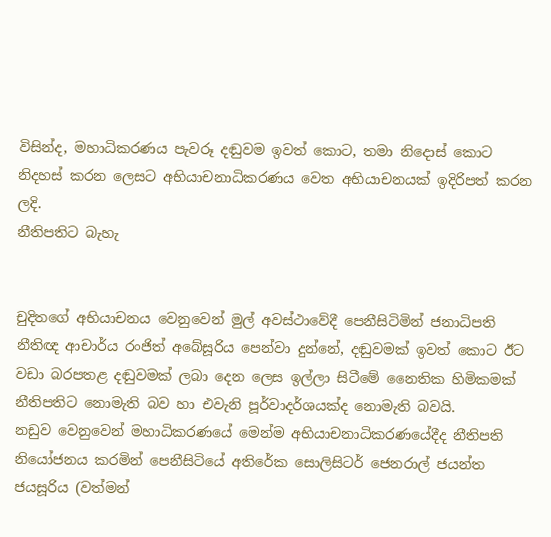විසින්ද, මහාධිකරණය පැවරූ දඬුවම ඉවත් කොට, තමා නිදොස් කොට නිදහස් කරන ලෙසට අභියාචනාධිකරණය වෙත අභියාචනයක් ඉදිරිපත් කරන ලදි.
නීතිපතිට බැහැ


චුදිතගේ අභියාචනය වෙනුවෙන් මුල් අවස්ථාවේදී පෙනීසිටිමින් ජනාධිපති නීතිඥ ආචාර්ය රංජිත් අබේසූරිය පෙන්වා දුන්නේ, දඬුවමක් ඉවත් කොට ඊට වඩා බරපතළ දඬුවමක් ලබා දෙන ලෙස ඉල්ලා සිටීමේ නෛතික හිමිකමක් නීතිපතිට නොමැති බව හා එවැනි පූර්වාදර්ශයක්ද නොමැති බවයි.
නඩුව වෙනුවෙන් මහාධිකරණයේ මෙන්ම අභියාචනාධිකරණයේදීද නීතිපති නියෝජනය කරමින් පෙනීසිටියේ අතිරේක සොලිසිටර් ජෙනරාල් ජයන්ත ජයසූරිය (වත්මන්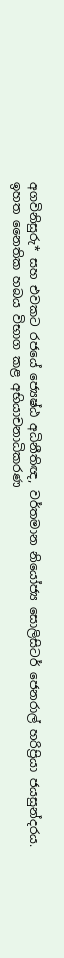අගවිනිසුරු* සහ එවකට රජයේ ජ්‍යෙෂ්ඨ අධිනීතිඥ, වර්තමාන නියෝජ්‍ය සොලිසිටර් ජෙනරාල් හරිප්‍රියා ජයසුන්දරය.
ඉහත නෛතික හබය විභාග කළ අභියාචනාධිකරණ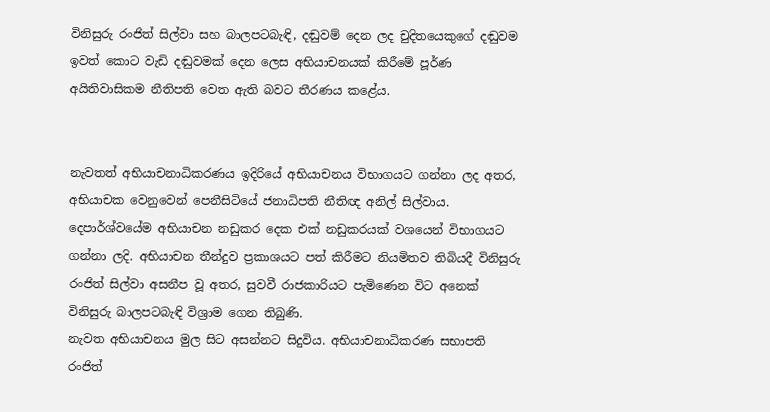විනිසුරු රංජිත් සිල්වා සහ බාලපටබැඳි, දඬුවම් දෙන ලද චුදිතයෙකුගේ දඬුවම ඉවත් කොට වැඩි දඬුවමක් දෙන ලෙස අභියාචනයක් කිරීමේ පූර්ණ අයිතිවාසිකම නීතිපති වෙත ඇති බවට තීරණය කළේය.


නැවතත් අභියාචනාධිකරණය ඉදිරියේ අභියාචනය විභාගයට ගන්නා ලද අතර, අභියාචක වෙනුවෙන් පෙනීසිටියේ ජනාධිපති නීතිඥ අනිල් සිල්වාය. දෙපාර්ශ්වයේම අභියාචන නඩුකර දෙක එක් නඩුකරයක් වශයෙන් විභාගයට ගන්නා ලදි. අභියාචන තීන්දුව ප්‍රකාශයට පත් කිරීමට නියමිතව තිබියදී විනිසුරු රංජිත් සිල්වා අසනීප වූ අතර, සුවවී රාජකාරියට පැමිණෙන විට අනෙක් විනිසුරු බාලපටබැඳි විශ්‍රාම ගෙන තිබුණි.
නැවත අභියාචනය මුල සිට අසන්නට සිදුවිය. අභියාචනාධිකරණ සභාපති රංජිත්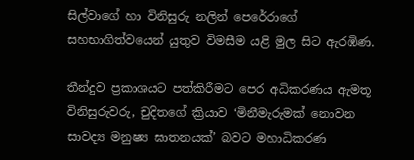සිල්වාගේ හා විනිසුරු නලින් පෙරේරාගේ සහභාගිත්වයෙන් යුතුව විමසීම යළි මුල සිට ඇරඹිණ.

තීන්දුව ප්‍රකාශයට පත්කිරීමට පෙර අධිකරණය ඇමතූ විනිසුරුවරු, චුදිතගේ ක්‍රියාව ‘මිනීමැරුමක් නොවන සාවද්‍ය මනුෂ්‍ය ඝාතනයක්’ බවට මහාධිකරණ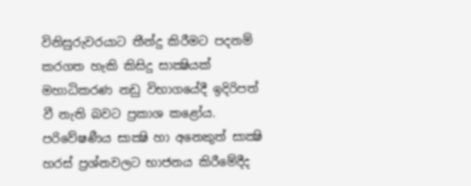විනිසුරුවරයාට තීන්දු කිරීමට පදනම් කරගත හැකි කිසිදු සාක්‍ෂියක් මහාධිකරණ නඩු විභාගයේදී ඉදිරිපත් වී නැති බවට ප්‍රකාශ කළෝය. පරිවේෂණීය සාක්‍ෂි හා අනෙකුත් සාක්‍ෂි හරස් ප්‍රශ්නවලට භාජනය කිරීමේදීද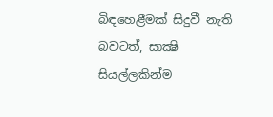බිඳහෙළීමක් සිදුවී නැති බවටත්, සාක්‍ෂි සියල්ලකින්ම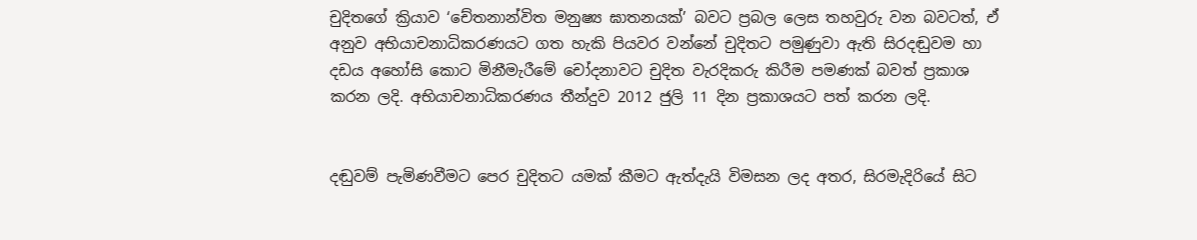චුදිතගේ ක්‍රියාව ‘චේතනාන්විත මනුෂ්‍ය ඝාතනයක්’ බවට ප්‍රබල ලෙස තහවුරු වන බවටත්, ඒ අනුව අභියාචනාධිකරණයට ගත හැකි පියවර වන්නේ චුදිතට පමුණුවා ඇති සිරදඬුවම හා දඩය අහෝසි කොට මිනීමැරීමේ චෝදනාවට චුදිත වැරදිකරු කිරීම පමණක් බවත් ප්‍රකාශ කරන ලදි. අභියාචනාධිකරණය තීන්දුව 2012 ජුලි 11 දින ප්‍රකාශයට පත් කරන ලදි.


දඬුවම් පැමිණවීමට පෙර චුදිතට යමක් කීමට ඇත්දැයි විමසන ලද අතර, සිරමැදිරියේ සිට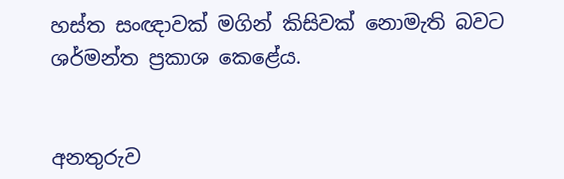හස්ත සංඥාවක් මගින් කිසිවක් නොමැති බවට ශර්මන්ත ප්‍රකාශ කෙළේය.


අනතුරුව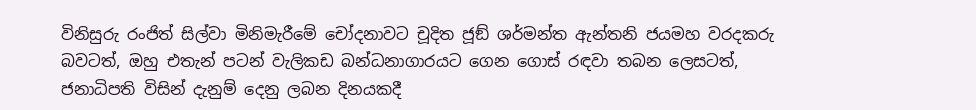විනිසුරු රංජිත් සිල්වා මිනිමැරීමේ චෝදනාවට චූදිත ජූඞ් ශර්මන්ත ඇන්තනි ජයමහ වරදකරු බවටත්, ඔහු එතැන් පටන් වැලිකඩ බන්ධනාගාරයට ගෙන ගොස් රඳවා තබන ලෙසටත්, ජනාධිපති විසින් දැනුම් දෙනු ලබන දිනයකදී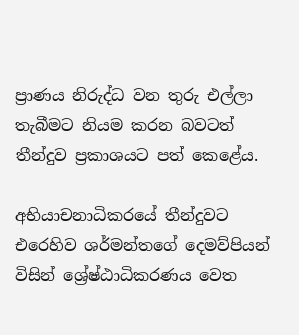ප්‍රාණය නිරුද්ධ වන තුරු එල්ලා තැබීමට නියම කරන බවටත් තීන්දුව ප්‍රකාශයට පත් කෙළේය.

අභියාචනාධිකරයේ තීන්දුවට එරෙහිව ශර්මන්තගේ දෙමව්පියන් විසින් ශ්‍රේෂ්ඨාධිකරණය වෙත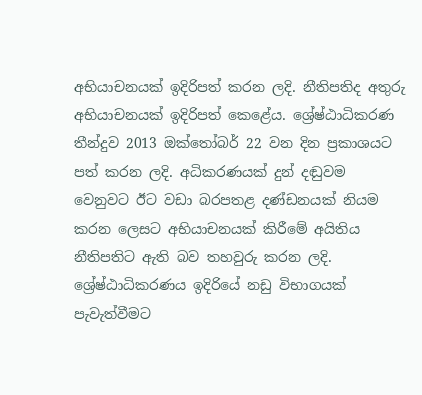අභියාචනයක් ඉදිරිපත් කරන ලදි. නීතිපතිද අතුරු අභියාචනයක් ඉදිරිපත් කෙළේය. ශ්‍රේෂ්ඨාධිකරණ තීන්දුව 2013 ඔක්තෝබර් 22 වන දින ප්‍රකාශයට පත් කරන ලදි. අධිකරණයක් දුන් දඬුවම වෙනුවට ඊට වඩා බරපතළ දණ්ඩනයක් නියම කරන ලෙසට අභියාචනයක් කිරීමේ අයිතිය නීතිපතිට ඇති බව තහවුරු කරන ලදි. ශ්‍රේෂ්ඨාධිකරණය ඉදිරියේ නඩු විභාගයක් පැවැත්වීමට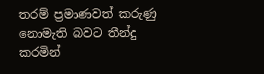තරම් ප්‍රමාණවත් කරුණු නොමැති බවට තීන්දු කරමින්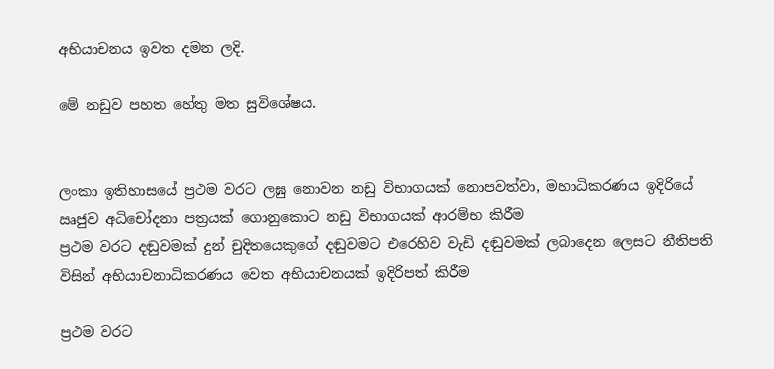අභියාචනය ඉවත දමන ලදි.

මේ නඩුව පහත හේතු මත සුවිශේෂය.


ලංකා ඉතිහාසයේ ප්‍රථම වරට ලඝු නොවන නඩු විභාගයක් නොපවත්වා, මහාධිකරණය ඉදිරියේ ඍජුව අධිචෝදනා පත්‍රයක් ගොනුකොට නඩු විභාගයක් ආරම්භ කිරීම
ප්‍රථම වරට දඬුවමක් දුන් චුදිතයෙකුගේ දඬුවමට එරෙහිව වැඩි දඬුවමක් ලබාදෙන ලෙසට නීතිපති විසින් අභියාචනාධිකරණය වෙත අභියාචනයක් ඉදිරිපත් කිරීම

ප්‍රථම වරට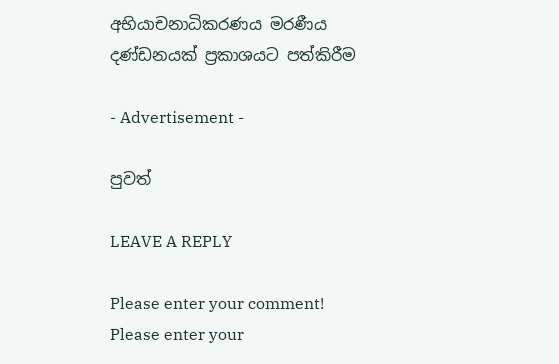අභියාචනාධිකරණය මරණීය දණ්ඩනයක් ප්‍රකාශයට පත්කිරීම

- Advertisement -

පුවත්

LEAVE A REPLY

Please enter your comment!
Please enter your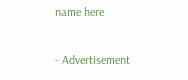name here

- Advertisement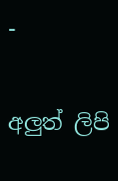-

අලුත් ලිපි